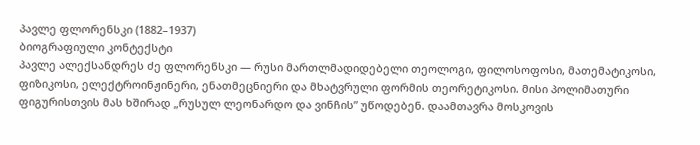პავლე ფლორენსკი (1882–1937)
ბიოგრაფიული კონტექსტი
პავლე ალექსანდრეს ძე ფლორენსკი — რუსი მართლმადიდებელი თეოლოგი, ფილოსოფოსი, მათემატიკოსი, ფიზიკოსი, ელექტროინჟინერი, ენათმეცნიერი და მხატვრული ფორმის თეორეტიკოსი. მისი პოლიმათური ფიგურისთვის მას ხშირად „რუსულ ლეონარდო და ვინჩის” უწოდებენ. დაამთავრა მოსკოვის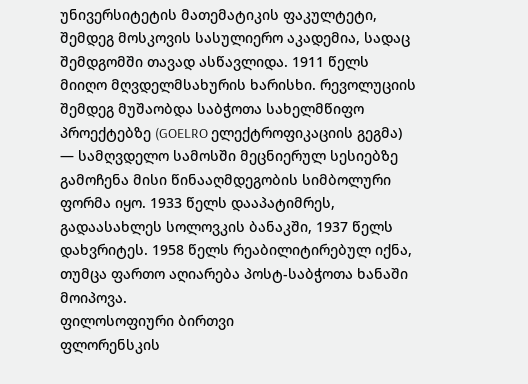უნივერსიტეტის მათემატიკის ფაკულტეტი, შემდეგ მოსკოვის სასულიერო აკადემია, სადაც შემდგომში თავად ასწავლიდა. 1911 წელს მიიღო მღვდელმსახურის ხარისხი. რევოლუციის შემდეგ მუშაობდა საბჭოთა სახელმწიფო პროექტებზე (GOELRO ელექტროფიკაციის გეგმა) — სამღვდელო სამოსში მეცნიერულ სესიებზე გამოჩენა მისი წინააღმდეგობის სიმბოლური ფორმა იყო. 1933 წელს დააპატიმრეს, გადაასახლეს სოლოვკის ბანაკში, 1937 წელს დახვრიტეს. 1958 წელს რეაბილიტირებულ იქნა, თუმცა ფართო აღიარება პოსტ-საბჭოთა ხანაში მოიპოვა.
ფილოსოფიური ბირთვი
ფლორენსკის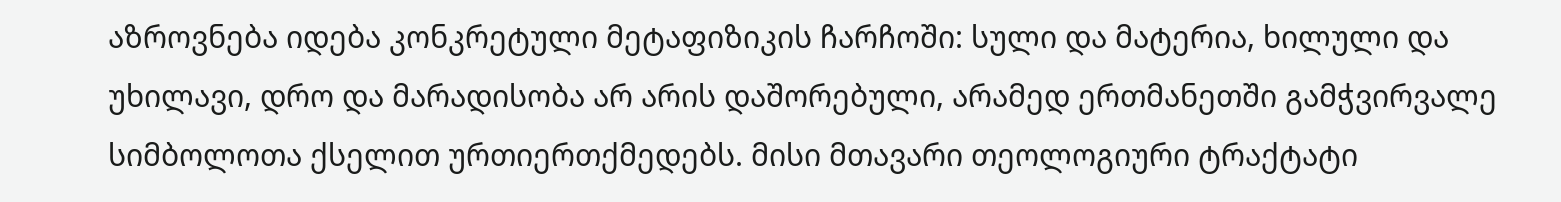აზროვნება იდება კონკრეტული მეტაფიზიკის ჩარჩოში: სული და მატერია, ხილული და უხილავი, დრო და მარადისობა არ არის დაშორებული, არამედ ერთმანეთში გამჭვირვალე სიმბოლოთა ქსელით ურთიერთქმედებს. მისი მთავარი თეოლოგიური ტრაქტატი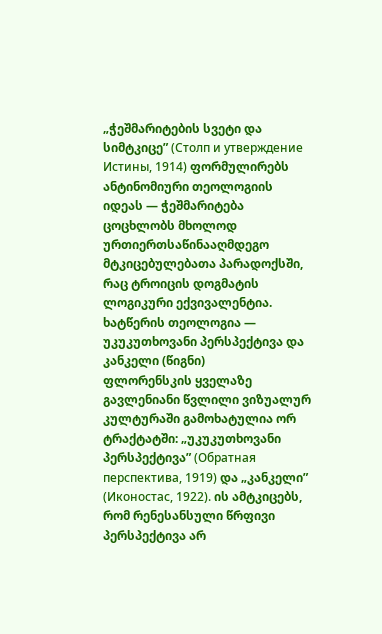„ჭეშმარიტების სვეტი და სიმტკიცე” (Столп и утверждение Истины, 1914) ფორმულირებს ანტინომიური თეოლოგიის იდეას — ჭეშმარიტება ცოცხლობს მხოლოდ ურთიერთსაწინააღმდეგო მტკიცებულებათა პარადოქსში, რაც ტროიცის დოგმატის ლოგიკური ექვივალენტია.
ხატწერის თეოლოგია — უკუკუთხოვანი პერსპექტივა და კანკელი (წიგნი)
ფლორენსკის ყველაზე გავლენიანი წვლილი ვიზუალურ კულტურაში გამოხატულია ორ ტრაქტატში: „უკუკუთხოვანი პერსპექტივა” (Обратная перспектива, 1919) და „კანკელი” (Иконостас, 1922). ის ამტკიცებს, რომ რენესანსული წრფივი პერსპექტივა არ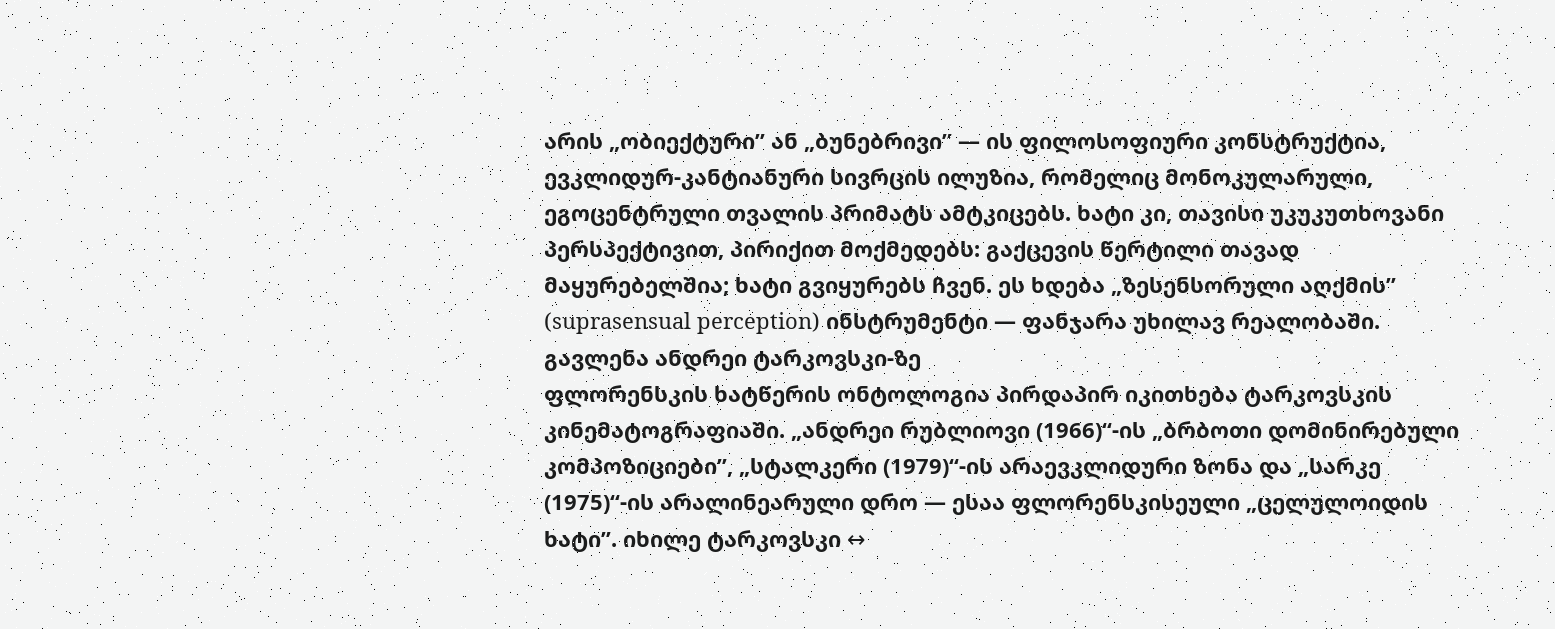არის „ობიექტური” ან „ბუნებრივი” — ის ფილოსოფიური კონსტრუქტია, ევკლიდურ-კანტიანური სივრცის ილუზია, რომელიც მონოკულარული, ეგოცენტრული თვალის პრიმატს ამტკიცებს. ხატი კი, თავისი უკუკუთხოვანი პერსპექტივით, პირიქით მოქმედებს: გაქცევის წერტილი თავად მაყურებელშია; ხატი გვიყურებს ჩვენ. ეს ხდება „ზესენსორული აღქმის” (suprasensual perception) ინსტრუმენტი — ფანჯარა უხილავ რეალობაში.
გავლენა ანდრეი ტარკოვსკი-ზე
ფლორენსკის ხატწერის ონტოლოგია პირდაპირ იკითხება ტარკოვსკის კინემატოგრაფიაში. „ანდრეი რუბლიოვი (1966)“-ის „ბრბოთი დომინირებული კომპოზიციები”, „სტალკერი (1979)“-ის არაევკლიდური ზონა და „სარკე (1975)“-ის არალინეარული დრო — ესაა ფლორენსკისეული „ცელულოიდის ხატი”. იხილე ტარკოვსკი ↔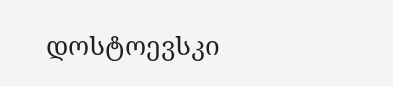დოსტოევსკი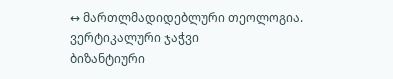↔ მართლმადიდებლური თეოლოგია.
ვერტიკალური ჯაჭვი
ბიზანტიური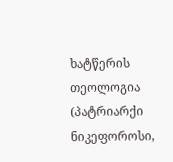ხატწერის თეოლოგია (პატრიარქი ნიკეფოროსი,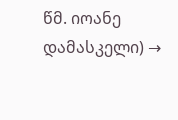წმ. იოანე დამასკელი) →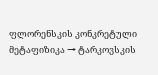ფლორენსკის კონკრეტული მეტაფიზიკა → ტარკოვსკის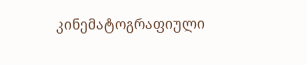კინემატოგრაფიული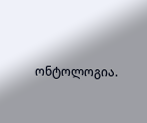ონტოლოგია.